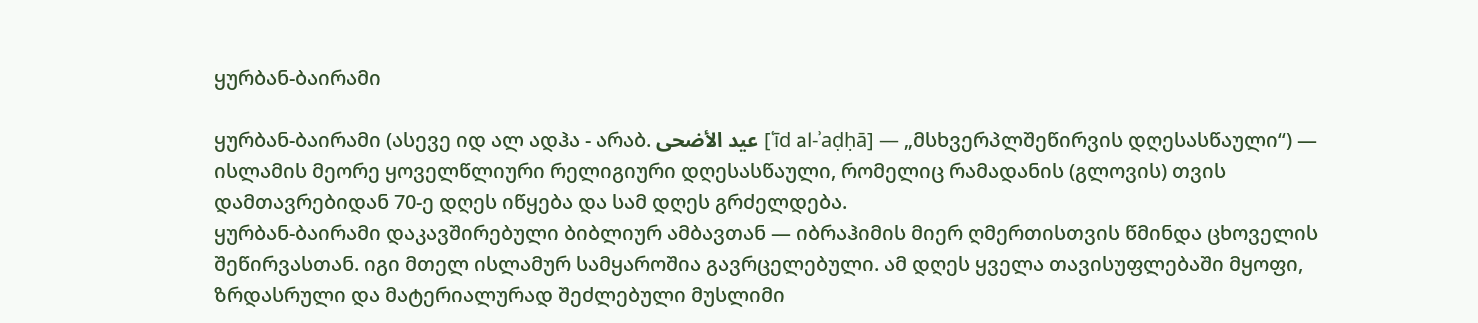ყურბან-ბაირამი

ყურბან-ბაირამი (ასევე იდ ალ ადჰა - არაბ. عيد الأضحى [ʿīd al-ʾaḍḥā] — „მსხვერპლშეწირვის დღესასწაული“) — ისლამის მეორე ყოველწლიური რელიგიური დღესასწაული, რომელიც რამადანის (გლოვის) თვის დამთავრებიდან 70-ე დღეს იწყება და სამ დღეს გრძელდება.
ყურბან-ბაირამი დაკავშირებული ბიბლიურ ამბავთან — იბრაჰიმის მიერ ღმერთისთვის წმინდა ცხოველის შეწირვასთან. იგი მთელ ისლამურ სამყაროშია გავრცელებული. ამ დღეს ყველა თავისუფლებაში მყოფი, ზრდასრული და მატერიალურად შეძლებული მუსლიმი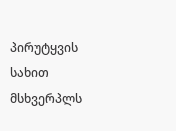პირუტყვის სახით მსხვერპლს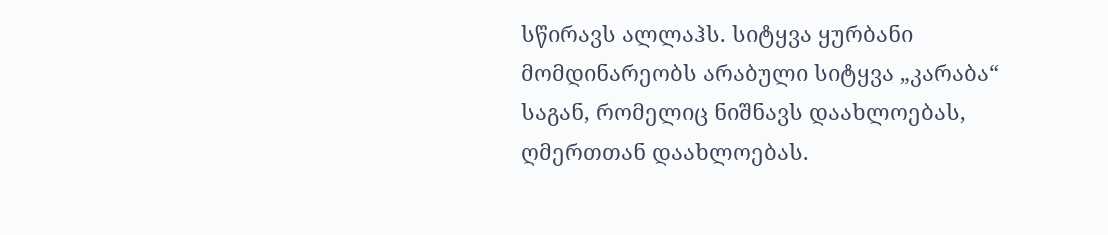სწირავს ალლაჰს. სიტყვა ყურბანი მომდინარეობს არაბული სიტყვა „კარაბა“ საგან, რომელიც ნიშნავს დაახლოებას, ღმერთთან დაახლოებას.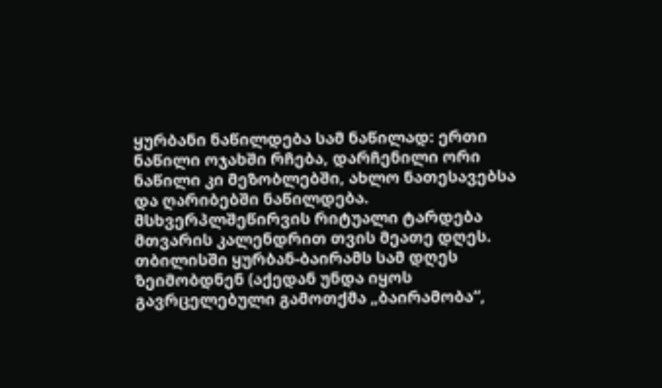ყურბანი ნაწილდება სამ ნაწილად: ერთი ნაწილი ოჯახში რჩება, დარჩენილი ორი ნაწილი კი მეზობლებში, ახლო ნათესავებსა და ღარიბებში ნაწილდება. მსხვერპლშეწირვის რიტუალი ტარდება მთვარის კალენდრით თვის მეათე დღეს.
თბილისში ყურბან-ბაირამს სამ დღეს ზეიმობდნენ (აქედან უნდა იყოს გავრცელებული გამოთქმა „ბაირამობა“,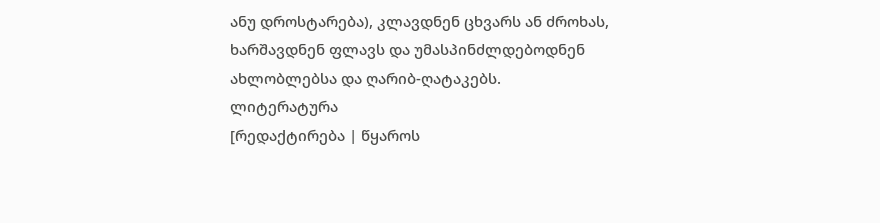ანუ დროსტარება), კლავდნენ ცხვარს ან ძროხას, ხარშავდნენ ფლავს და უმასპინძლდებოდნენ ახლობლებსა და ღარიბ-ღატაკებს.
ლიტერატურა
[რედაქტირება | წყაროს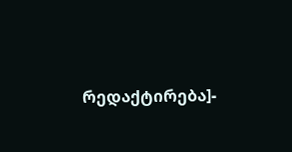რედაქტირება]-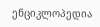ენციკლოპედია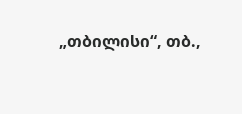„თბილისი“, თბ.,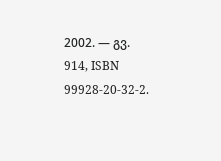2002. — გვ. 914, ISBN 99928-20-32-2.